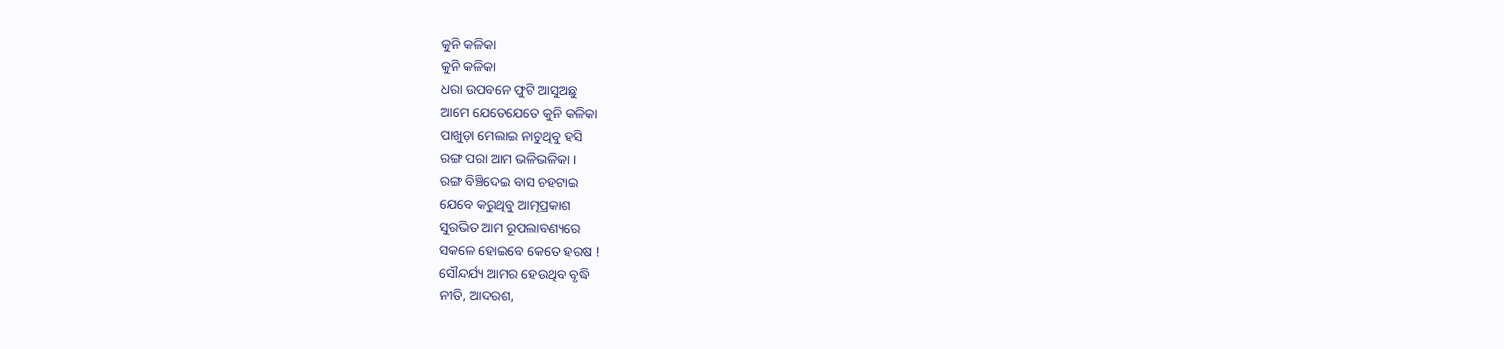କୁନି କଳିକା
କୁନି କଳିକା
ଧରା ଉପବନେ ଫୁଟି ଆସୁଅଛୁ
ଆମେ ଯେତେଯେତେ କୁନି କଳିକା
ପାଖୁଡ଼ା ମେଲାଇ ନାଚୁଥିବୁ ହସି
ରଙ୍ଗ ପରା ଆମ ଭଳିଭଳିକା ।
ରଙ୍ଗ ବିଞ୍ଚିଦେଇ ବାସ ଚହଟାଇ
ଯେବେ କରୁଥିବୁ ଆତ୍ମପ୍ରକାଶ
ସୁରଭିତ ଆମ ରୂପଲାବଣ୍ୟରେ
ସକଳେ ହୋଇବେ କେତେ ହରଷ !
ସୌନ୍ଦର୍ଯ୍ୟ ଆମର ହେଉଥିବ ବୃଦ୍ଧି
ନୀତି, ଆଦରଶ,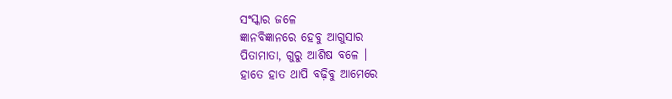ସଂସ୍କାର ଜଳେ
ଜ୍ଞାନବିଜ୍ଞାନରେ ହେବୁ ଆଗୁସାର
ପିତାମାତା, ଗୁରୁ ଆଶିଷ ବଳେ ।
ହାତେ ହାତ ଥାପି ବଢ଼ିବୁ ଆମେରେ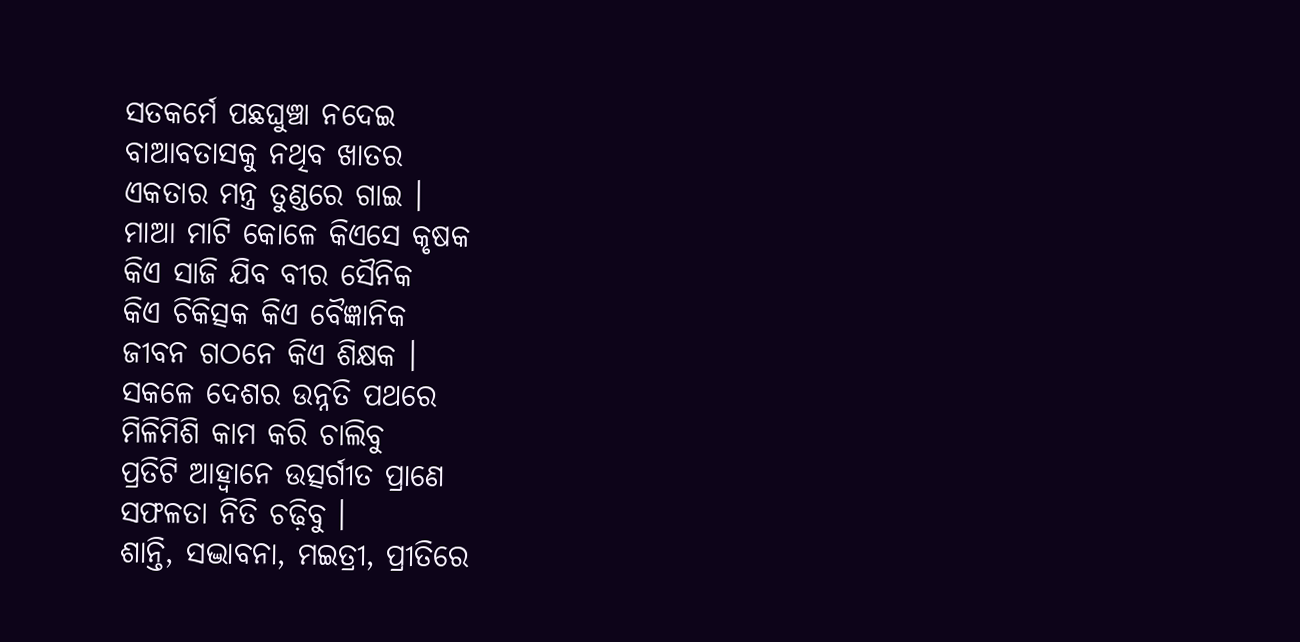ସତକର୍ମେ ପଛଘୁଞ୍ଚା ନଦେଇ
ବାଆବତାସକୁ ନଥିବ ଖାତର
ଏକତାର ମନ୍ତ୍ର ତୁଣ୍ଡରେ ଗାଇ ।
ମାଆ ମାଟି କୋଳେ କିଏସେ କୃଷକ
କିଏ ସାଜି ଯିବ ବୀର ସୈନିକ
କିଏ ଚିକିତ୍ସକ କିଏ ବୈଜ୍ଞାନିକ
ଜୀବନ ଗଠନେ କିଏ ଶିକ୍ଷକ ।
ସକଳେ ଦେଶର ଉନ୍ନତି ପଥରେ
ମିଳିମିଶି କାମ କରି ଚାଲିବୁ
ପ୍ରତିଟି ଆହ୍ବାନେ ଉତ୍ସର୍ଗୀତ ପ୍ରାଣେ
ସଫଳତା ନିତି ଚଢ଼ିବୁ ।
ଶାନ୍ତି, ସଦ୍ଭାବନା, ମଇତ୍ରୀ, ପ୍ରୀତିରେ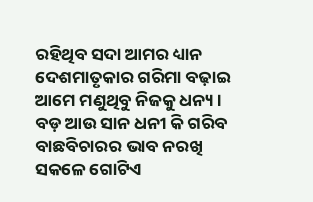ରହିଥିବ ସଦା ଆମର ଧ୍ୟାନ
ଦେଶମାତୃକାର ଗରିମା ବଢ଼ାଇ
ଆମେ ମଣୁଥିବୁ ନିଜକୁ ଧନ୍ୟ ।
ବଡ଼ ଆଉ ସାନ ଧନୀ କି ଗରିବ
ବାଛବିଚାରର ଭାବ ନରଖି
ସକଳେ ଗୋଟିଏ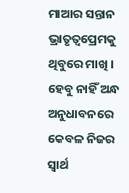ମାଆର ସନ୍ତାନ
ଭ୍ରାତୃତ୍ବପ୍ରେମକୁ ଥିବୁରେ ମାଖି ।
ହେବୁ ନାହିଁ ଅନ୍ଧ ଅନୁଧାବନରେ
କେବଳ ନିଜର ସ୍ବାର୍ଥ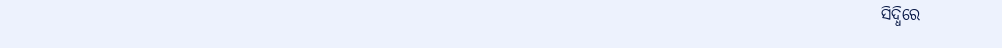ସିଦ୍ଧିରେ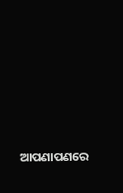ଆପଣାପଣରେ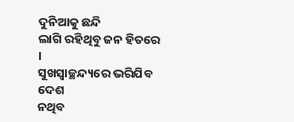ଦୁନିଆକୁ ଛନ୍ଦି
ଲାଗି ରହିଥିବୁ ଜନ ହିତରେ ।
ସୁଖସ୍ବାଚ୍ଛନ୍ଦ୍ୟରେ ଭରିଯିବ ଦେଶ
ନଥିବ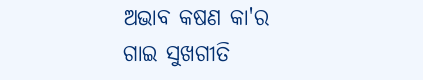ଅଭାବ କଷଣ କା'ର
ଗାଇ ସୁଖଗୀତି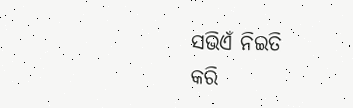ସଭିଏଁ ନିଇତି
କରି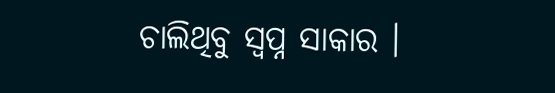ଚାଲିଥିବୁ ସ୍ବପ୍ନ ସାକାର ।